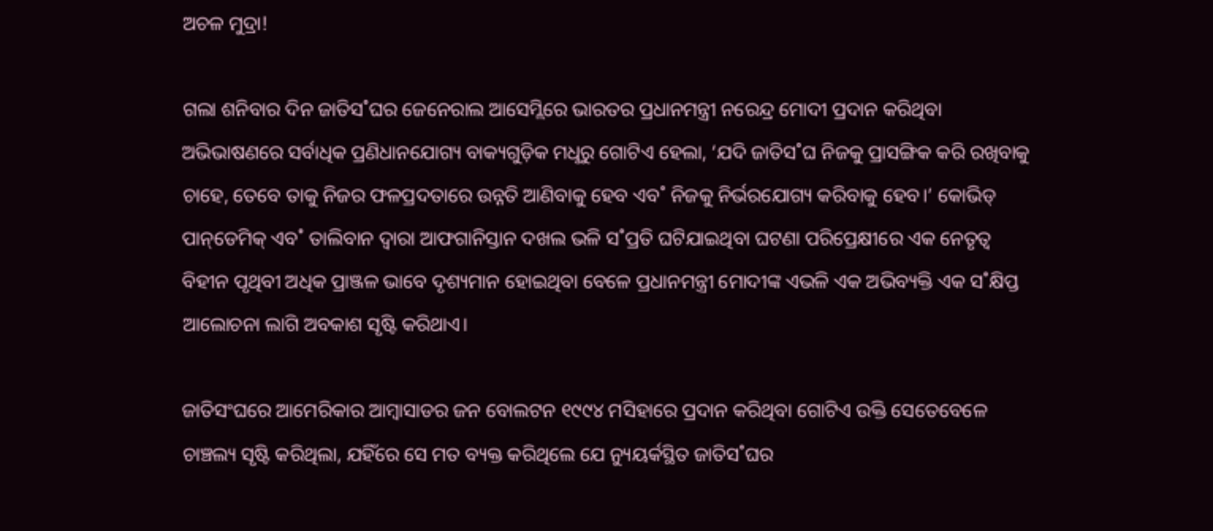ଅଚଳ ମୁଦ୍ରା!

ଗଲା ଶନିବାର ଦିନ ଜାତିସ˚ଘର ଜେନେରାଲ ଆସେମ୍ଲିରେ ଭାରତର ପ୍ରଧାନମନ୍ତ୍ରୀ ନରେନ୍ଦ୍ର ମୋଦୀ ପ୍ରଦାନ କରିଥିବା ଅଭିଭାଷଣରେ ସର୍ବାଧିକ ପ୍ରଣିଧାନଯୋଗ୍ୟ ବାକ୍ୟଗୁଡ଼ିକ ମଧୢରୁ ଗୋଟିଏ ହେଲା, ‘ଯଦି ଜାତିସ˚ଘ ନିଜକୁ ପ୍ରାସଙ୍ଗିକ କରି ରଖିବାକୁ ଚାହେ, ତେବେ ତାକୁ ନିଜର ଫଳପ୍ରଦତାରେ ଉନ୍ନତି ଆଣିବାକୁ ହେବ ଏବ˚ ନିଜକୁ ନିର୍ଭରଯୋଗ୍ୟ କରିବାକୁ ହେବ।’ କୋଭିଡ୍‌ ପାନ୍‌ଡେମିକ୍‌ ଏବ˚ ତାଲିବାନ ଦ୍ବାରା ଆଫଗାନିସ୍ତାନ ଦଖଲ ଭଳି ସ˚ପ୍ରତି ଘଟିଯାଇଥିବା ଘଟଣା ପରିପ୍ରେକ୍ଷୀରେ ଏକ ନେତୃତ୍ବ ବିହୀନ ପୃଥିବୀ ଅଧିକ ପ୍ରାଞ୍ଜଳ ଭାବେ ଦୃଶ୍ୟମାନ ହୋଇଥିବା ବେଳେ ପ୍ରଧାନମନ୍ତ୍ରୀ ମୋଦୀଙ୍କ ଏଭଳି ଏକ ଅଭିବ୍ୟକ୍ତି ଏକ ସ˚କ୍ଷିପ୍ତ ଆଲୋଚନା ଲାଗି ଅବକାଶ ସୃଷ୍ଟି କରିଥାଏ।

ଜାତିସଂଘରେ ଆମେରିକାର ଆମ୍ବାସାଡର ଜନ ବୋଲଟନ ୧୯୯୪ ମସିହାରେ ପ୍ରଦାନ କରିଥିବା ଗୋଟିଏ ଉକ୍ତି ସେତେବେଳେ ଚାଞ୍ଚଲ୍ୟ ସୃଷ୍ଟି କରିଥିଲା, ଯହିଁରେ ସେ ମତ ବ୍ୟକ୍ତ କରିଥିଲେ ଯେ ନ୍ୟୁୟର୍କସ୍ଥିତ ଜାତିସ˚ଘର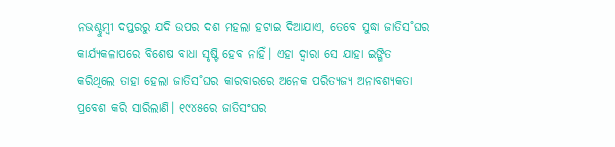ନଭଶ୍ଚୁମ୍ବୀ ଦପ୍ତରରୁ ଯଦି ଉପର ଦଶ ମହଲା ହଟାଇ ଦିଆଯାଏ, ତେବେ ସୁଦ୍ଧା ଜାତିସ˚ଘର କାର୍ଯ୍ୟକଳାପରେ ବିଶେଷ ବାଧା ସୃଷ୍ଟି ହେବ ନାହିଁ। ଏହା ଦ୍ବାରା ସେ ଯାହା ଇଙ୍ଗିତ କରିଥିଲେ ତାହା ହେଲା ଜାତିସ˚ଘର କାରବାରରେ ଅନେକ ପରିତ୍ୟଜ୍ୟ ଅନାବଶ୍ୟକତା ପ୍ରବେଶ କରି ସାରିଲାଣି। ୧୯୪୫ରେ ଜାତିସଂଘର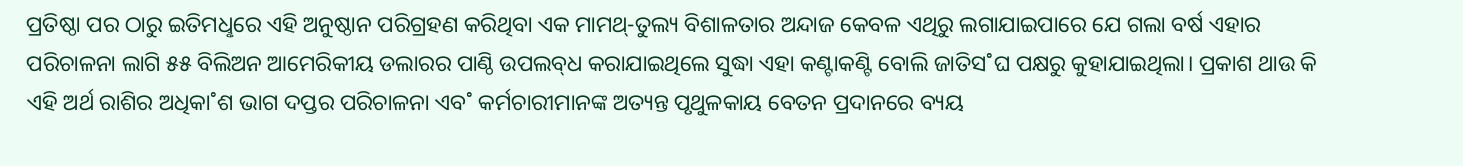ପ୍ରତିଷ୍ଠା ପର ଠାରୁ ଇତିମଧୢରେ ଏହି ଅନୁଷ୍ଠାନ ପରିଗ୍ରହଣ କରିଥିବା ଏକ ମାମଥ୍‌-ତୁଲ୍ୟ ବିଶାଳତାର ଅନ୍ଦାଜ କେବଳ ଏଥିରୁ ଲଗାଯାଇପାରେ ଯେ ଗଲା ବର୍ଷ ଏହାର ପରିଚାଳନା ଲାଗି ୫୫ ବିଲିଅନ ଆମେରିକୀୟ ଡଲାରର ପାଣ୍ଠି ଉପଲବ୍‌ଧ କରାଯାଇଥିଲେ ସୁଦ୍ଧା ଏହା କଣ୍ଟାକଣ୍ଟି ବୋଲି ଜାତିସ˚ଘ ପକ୍ଷରୁ କୁହାଯାଇଥିଲା। ପ୍ରକାଶ ଥାଉ କି ଏହି ଅର୍ଥ ରାଶିର ଅଧିକା˚ଶ ଭାଗ ଦପ୍ତର ପରିଚାଳନା ଏବ˚ କର୍ମଚାରୀମାନଙ୍କ ଅତ୍ୟନ୍ତ ପୃଥୁଳକାୟ ବେତନ ପ୍ରଦାନରେ ବ୍ୟୟ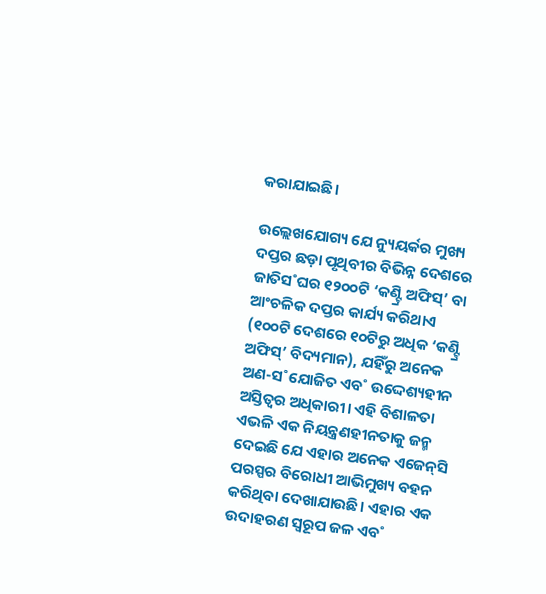କରାଯାଇଛି।

ଉଲ୍ଲେଖଯୋଗ୍ୟ ଯେ ନ୍ୟୁୟର୍କର ମୁଖ୍ୟ ଦପ୍ତର ଛଡ଼ା ପୃଥିବୀର ବିଭିନ୍ନ ଦେଶରେ ଜାତିସ˚ଘର ୧୨୦୦ଟି ‘କଣ୍ଟ୍ରି ଅଫିସ୍‌’ ବା ଆଂଚଳିକ ଦପ୍ତର କାର୍ଯ୍ୟ କରିଥାଏ (୧୦୦ଟି ଦେଶରେ ୧୦ଟିରୁ ଅଧିକ ‘କଣ୍ଟ୍ରି ଅଫିସ୍‌’ ବିଦ୍ୟମାନ), ଯହିଁରୁ ଅନେକ ଅଣ-ସ˚ଯୋଜିତ ଏବ˚ ଉଦ୍ଦେଶ୍ୟହୀନ ଅସ୍ତିତ୍ବର ଅଧିକାରୀ। ଏହି ବିଶାଳତା ଏଭଳି ଏକ ନିୟନ୍ତ୍ରଣହୀନତାକୁ ଜନ୍ମ ଦେଇଛି ଯେ ଏହାର ଅନେକ ଏଜେନ୍‌ସି ପରସ୍ପର ବିରୋଧୀ ଆଭିମୁଖ୍ୟ ବହନ କରିଥିବା ଦେଖାଯାଉଛି। ଏହାର ଏକ ଉଦାହରଣ ସ୍ବରୂପ ଜଳ ଏବ˚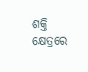ଶକ୍ତି କ୍ଷେତ୍ରରେ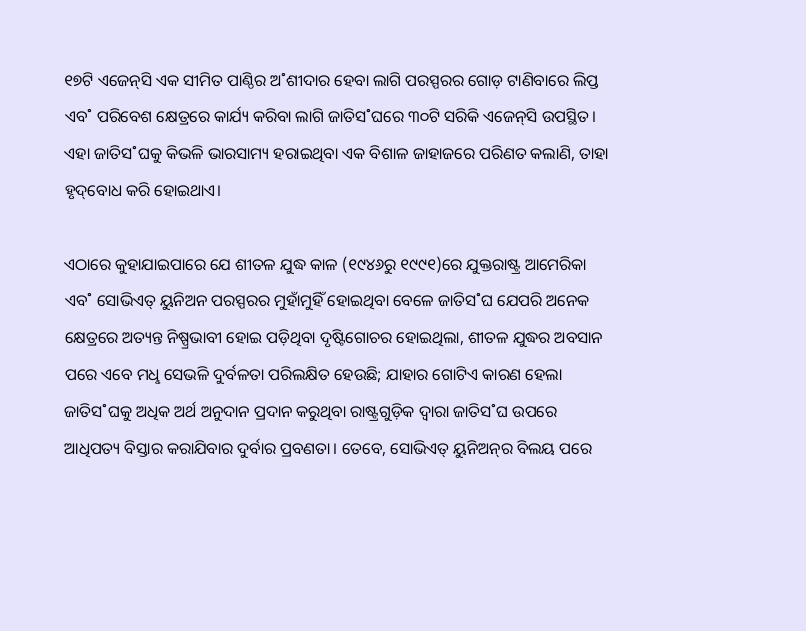୧୭ଟି ଏଜେନ୍‌ସି ଏକ ସୀମିତ ପାଣ୍ଠିର ଅ˚ଶୀଦାର ହେବା ଲାଗି ପରସ୍ପରର ଗୋଡ଼ ଟାଣିବାରେ ଲିପ୍ତ ଏବ˚ ପରିବେଶ କ୍ଷେତ୍ରରେ କାର୍ଯ୍ୟ କରିବା ଲାଗି ଜାତିସ˚ଘରେ ୩୦ଟି ସରିକି ଏଜେନ୍‌ସି ଉପସ୍ଥିତ। ଏହା ଜାତିସ˚ଘକୁ କିଭଳି ଭାରସାମ୍ୟ ହରାଇଥିବା ଏକ ବିଶାଳ ଜାହାଜରେ ପରିଣତ କଲାଣି, ତାହା ହୃଦ୍‌ବୋଧ କରି ହୋଇଥାଏ।

ଏଠାରେ କୁହାଯାଇପାରେ ଯେ ଶୀତଳ ଯୁଦ୍ଧ କାଳ (୧୯୪୬ରୁ ୧୯୯୧)ରେ ଯୁକ୍ତରାଷ୍ଟ୍ର ଆମେରିକା ଏବ˚ ସୋଭିଏତ୍‌ ୟୁନିଅନ ପରସ୍ପରର ମୁହାଁମୁହିଁ ହୋଇଥିବା ବେଳେ ଜାତିସ˚ଘ ଯେପରି ଅନେକ କ୍ଷେତ୍ରରେ ଅତ୍ୟନ୍ତ ନିଷ୍ପ୍ରଭାବୀ ହୋଇ ପଡ଼ିଥିବା ଦୃଷ୍ଟିଗୋଚର ହୋଇଥିଲା, ଶୀତଳ ଯୁଦ୍ଧର ଅବସାନ ପରେ ଏବେ ମଧୢ ସେଭଳି ଦୁର୍ବଳତା ପରିଲକ୍ଷିତ ହେଉଛି; ଯାହାର ଗୋଟିଏ କାରଣ ହେଲା ଜାତିସ˚ଘକୁ ଅଧିକ ଅର୍ଥ ଅନୁଦାନ ପ୍ରଦାନ କରୁଥିବା ରାଷ୍ଟ୍ରଗୁଡ଼ିକ ଦ୍ବାରା ଜାତିସ˚ଘ ଉପରେ ଆଧିପତ୍ୟ ବିସ୍ତାର କରାଯିବାର ଦୁର୍ବାର ପ୍ରବଣତା। ତେବେ, ସୋଭିଏତ୍‌ ୟୁନିଅନ୍‌ର ବିଲୟ ପରେ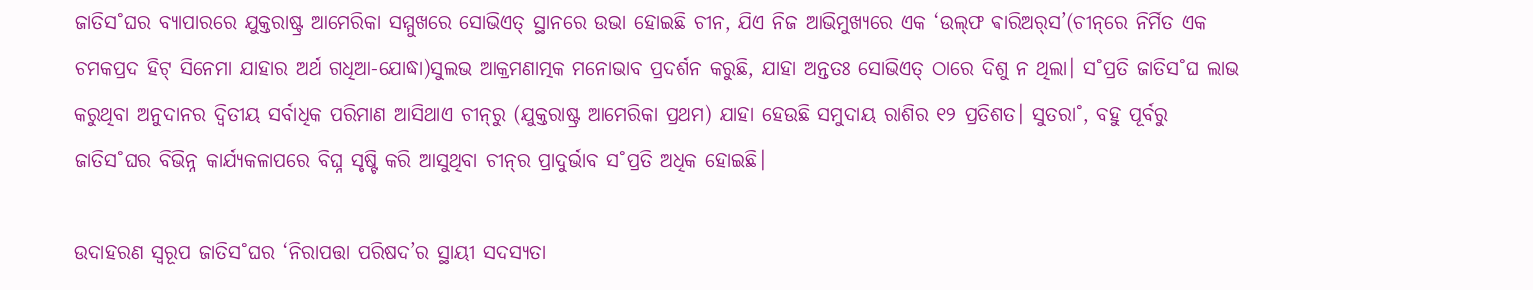ଜାତିସ˚ଘର ବ୍ୟାପାରରେ ଯୁକ୍ତରାଷ୍ଟ୍ର ଆମେରିକା ସମ୍ମୁଖରେ ସୋଭିଏତ୍‌ ସ୍ଥାନରେ ଉଭା ହୋଇଛି ଚୀନ, ଯିଏ ନିଜ ଆଭିମୁଖ୍ୟରେ ଏକ ‘ଉଲ୍‌ଫ ଵାରିଅର‌୍‌ସ’(ଚୀନ୍‌ରେ ନିର୍ମିତ ଏକ ଚମକପ୍ରଦ ହିଟ୍‌ ସିନେମା ଯାହାର ଅର୍ଥ ଗଧିଆ-ଯୋଦ୍ଧା)ସୁଲଭ ଆକ୍ରମଣାତ୍ମକ ମନୋଭାବ ପ୍ରଦର୍ଶନ କରୁଛି, ଯାହା ଅନ୍ତତଃ ସୋଭିଏତ୍‌ ଠାରେ ଦିଶୁ ନ ଥିଲା। ସ˚ପ୍ରତି ଜାତିସ˚ଘ ଲାଭ କରୁଥିବା ଅନୁଦାନର ଦ୍ବିତୀୟ ସର୍ବାଧିକ ପରିମାଣ ଆସିଥାଏ ଚୀନ୍‌ରୁ (ଯୁକ୍ତରାଷ୍ଟ୍ର ଆମେରିକା ପ୍ରଥମ) ଯାହା ହେଉଛି ସମୁଦାୟ ରାଶିର ୧୨ ପ୍ରତିଶତ। ସୁତରା˚, ବହୁ ପୂର୍ବରୁ ଜାତିସ˚ଘର ବିଭିନ୍ନ କାର୍ଯ୍ୟକଳାପରେ ବିଘ୍ନ ସୃଷ୍ଟି କରି ଆସୁଥିବା ଚୀନ୍‌ର ପ୍ରାଦୁର୍ଭାବ ସ˚ପ୍ରତି ଅଧିକ ହୋଇଛି।

ଉଦାହରଣ ସ୍ବରୂପ ଜାତିସ˚ଘର ‘ନିରାପତ୍ତା ପରିଷଦ’ର ସ୍ଥାୟୀ ସଦସ୍ୟତା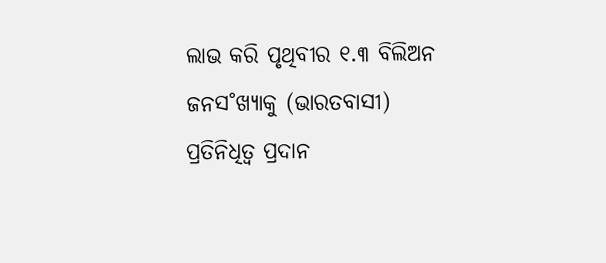ଲାଭ କରି ପୃଥିବୀର ୧.୩ ବିଲିଅନ ଜନସ˚ଖ୍ୟାକୁ (ଭାରତବାସୀ) ପ୍ରତିନିଧିତ୍ବ ପ୍ରଦାନ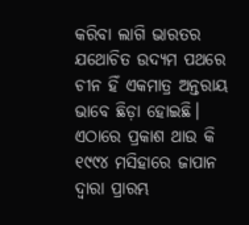କରିବା ଲାଗି ଭାରତର ଯଥୋଚିତ ଉଦ୍ୟମ ପଥରେ ଚୀନ ହିଁ ଏକମାତ୍ର ଅନ୍ତରାୟ ଭାବେ ଛିଡ଼ା ହୋଇଛି। ଏଠାରେ ପ୍ରକାଶ ଥାଉ କି ୧୯୯୪ ମସିହାରେ ଜାପାନ ଦ୍ବାରା ପ୍ରାରମ୍ଭ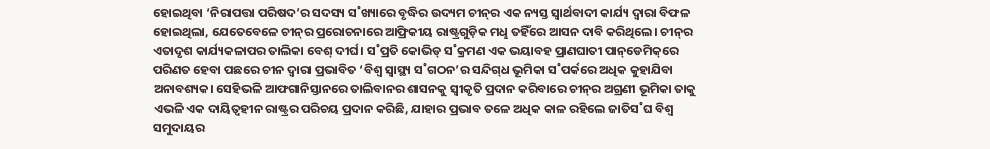ହୋଇଥିବା ‘ନିରାପତ୍ତା ପରିଷଦ’ର ସଦସ୍ୟ ସ˚ଖ୍ୟାରେ ବୃଦ୍ଧିର ଉଦ୍ୟମ ଚୀନ୍‌ର ଏକ ନ୍ୟସ୍ତ ସ୍ବାର୍ଥବାଦୀ କାର୍ଯ୍ୟ ଦ୍ବାରା ବିଫଳ ହୋଇଥିଲା, ଯେତେବେଳେ ଚୀନ୍‌ର ପ୍ରରୋଚନାରେ ଆଫ୍ରିକୀୟ ରାଷ୍ଟ୍ରଗୁଡ଼ିକ ମଧୢ ତହିଁରେ ଆସନ ଦାବି କରିଥିଲେ। ଚୀନ୍‌ର ଏତାଦୃଶ କାର୍ଯ୍ୟକଳାପର ତାଲିକା ବେଶ୍‌ ଦୀର୍ଘ। ସ˚ପ୍ରତି କୋଭିଡ୍‌ ସ˚କ୍ରମଣ ଏକ ଭୟାବହ ପ୍ରାଣଘାତୀ ପାନ୍‌ଡେମିକ୍‌ରେ ପରିଣତ ହେବା ପଛରେ ଚୀନ ଦ୍ବାରା ପ୍ରଭାବିତ ‘ବିଶ୍ବ ସ୍ବାସ୍ଥ୍ୟ ସ˚ଗଠନ’ର ସନ୍ଦିଗ୍‌ଧ ଭୂମିକା ସ˚ପର୍କରେ ଅଧିକ କୁହାଯିବା ଅନାବଶ୍ୟକ। ସେହିଭଳି ଆଫଗାନିସ୍ତାନରେ ତାଲିବାନର ଶାସନକୁ ସ୍ବୀକୃତି ପ୍ରଦାନ କରିବାରେ ଚୀନ୍‌ର ଅଗ୍ରଣୀ ଭୂମିକା ତାକୁ ଏଭଳି ଏକ ଦାୟିତ୍ବହୀନ ରାଷ୍ଟ୍ରର ପରିଚୟ ପ୍ରଦାନ କରିଛି, ଯାହାର ପ୍ରଭାବ ତଳେ ଅଧିକ କାଳ ରହିଲେ ଜାତିସ˚ଘ ବିଶ୍ବ ସମୁଦାୟର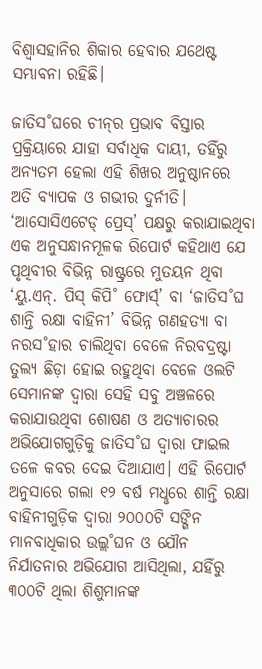ବିଶ୍ବାସହାନିର ଶିକାର ହେବାର ଯଥେଷ୍ଟ ସମ୍ଭାବନା ରହିଛି।

ଜାତିସ˚ଘରେ ଚୀନ୍‌ର ପ୍ରଭାବ ବିସ୍ତାର ପ୍ରକ୍ରିୟାରେ ଯାହା ସର୍ବାଧିକ ଦାୟୀ, ତହିଁରୁ ଅନ୍ୟତମ ହେଲା ଏହି ଶିଖର ଅନୁଷ୍ଠାନରେ ଅତି ବ୍ୟାପକ ଓ ଗଭୀର ଦୁର୍ନୀତି। ‘ଆସୋସିଏଟେଡ୍‌ ପ୍ରେସ୍‌’ ପକ୍ଷରୁ କରାଯାଇଥିବା ଏକ ଅନୁସନ୍ଧାନମୂଳକ ରିପୋର୍ଟ କହିଥାଏ ଯେ ପୃଥିବୀର ବିଭିନ୍ନ ରାଷ୍ଟ୍ରରେ ମୁତୟନ ଥିବା ‘ୟୁ.ଏନ୍‌. ପିସ୍‌ କିପି˚ ଫୋର୍ସ‌୍‌’ ବା ‘ଜାତିସ˚ଘ ଶାନ୍ତି ରକ୍ଷା ବାହିନୀ’ ବିଭିନ୍ନ ଗଣହତ୍ୟା ବା ନରସ˚ହାର ଚାଲିଥିବା ବେଳେ ନିରବଦ୍ରଷ୍ଟା ତୁଲ୍ୟ ଛିଡ଼ା ହୋଇ ରହୁଥିବା ବେଳେ ଓଲଟି ସେମାନଙ୍କ ଦ୍ବାରା ସେହି ସବୁ ଅଞ୍ଚଳରେ କରାଯାଉଥିବା ଶୋଷଣ ଓ ଅତ୍ୟାଚାରର ଅଭିଯୋଗଗୁଡ଼ିକୁ ଜାତିସ˚ଘ ଦ୍ବାରା ଫାଇଲ ତଳେ କବର ଦେଇ ଦିଆଯାଏ। ଏହି ରିପୋର୍ଟ ଅନୁସାରେ ଗଲା ୧୨ ବର୍ଷ ମଧୢରେ ଶାନ୍ତି ରକ୍ଷା ବାହିନୀଗୁଡ଼ିକ ଦ୍ବାରା ୨୦୦୦ଟି ସଙ୍ଗିନ ମାନବାଧିକାର ଉଲ୍ଲ˚ଘନ ଓ ଯୌନ ନିର୍ଯାତନାର ଅଭିଯୋଗ ଆସିଥିଲା, ଯହିଁରୁ ୩୦୦ଟି ଥିଲା ଶିଶୁମାନଙ୍କ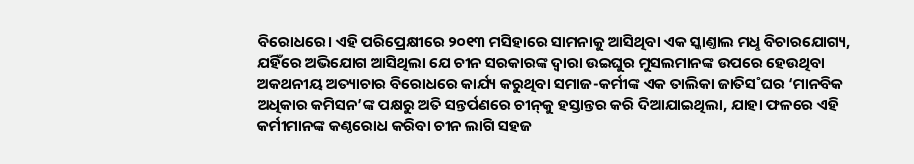ବିରୋଧରେ। ଏହି ପରିପ୍ରେକ୍ଷୀରେ ୨୦୧୩ ମସିହାରେ ସାମନାକୁ ଆସିଥିବା ଏକ ସ୍କାଣ୍ତାଲ ମଧୢ ବିଚାରଯୋଗ୍ୟ, ଯହିଁରେ ଅଭିଯୋଗ ଆସିଥିଲା ଯେ ଚୀନ ସରକାରଙ୍କ ଦ୍ବାରା ଉଇଘୁର ମୁସଲମାନଙ୍କ ଉପରେ ହେଉଥିବା ଅକଥନୀୟ ଅତ୍ୟାଚାର ବିରୋଧରେ କାର୍ଯ୍ୟ କରୁଥିବା ସମାଜ-କର୍ମୀଙ୍କ ଏକ ତାଲିକା ଜାତିସ˚ଘର ‘ମାନବିକ ଅଧିକାର କମିସନ’ଙ୍କ ପକ୍ଷରୁ ଅତି ସନ୍ତର୍ପଣରେ ଚୀନ୍‌କୁ ହସ୍ତାନ୍ତର କରି ଦିଆଯାଇଥିଲା, ଯାହା ଫଳରେ ଏହି କର୍ମୀମାନଙ୍କ କଣ୍ଠରୋଧ କରିବା ଚୀନ ଲାଗି ସହଜ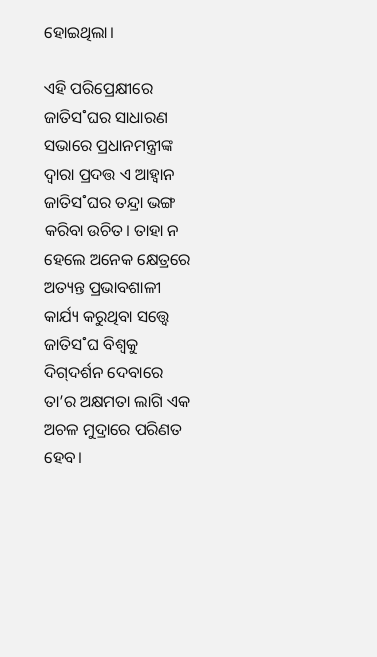ହୋଇଥିଲା।

ଏହି ପରିପ୍ରେକ୍ଷୀରେ ଜାତିସ˚ଘର ସାଧାରଣ ସଭାରେ ପ୍ରଧାନମନ୍ତ୍ରୀଙ୍କ ଦ୍ବାରା ପ୍ରଦତ୍ତ ଏ ଆହ୍ବାନ ଜାତିସ˚ଘର ତନ୍ଦ୍ରା ଭଙ୍ଗ କରିବା ଉଚିତ। ତାହା ନ ହେଲେ ଅନେକ କ୍ଷେତ୍ରରେ ଅତ୍ୟନ୍ତ ପ୍ରଭାବଶାଳୀ କାର୍ଯ୍ୟ କରୁଥିବା ସତ୍ତ୍ବେ ଜାତିସ˚ଘ ବିଶ୍ବକୁ ଦିଗ୍‌ଦର୍ଶନ ଦେବାରେ ତା’ର ଅକ୍ଷମତା ଲାଗି ଏକ ଅଚଳ ମୁଦ୍ରାରେ ପରିଣତ ହେବ।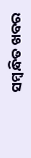ସମ୍ବନ୍ଧିତ ଖବର